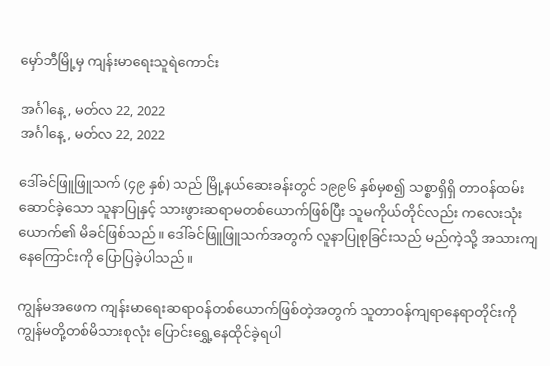မှော်ဘီမြို့မှ ကျန်းမာရေးသူရဲကောင်း

အင်္ဂါနေ့, မတ်လ 22, 2022
အင်္ဂါနေ့, မတ်လ 22, 2022

ဒေါ်ခင်ဖြူဖြူသက် (၄၉ နှစ်) သည် မြို့နယ်ဆေးခန်းတွင် ၁၉၉၆ နှစ်မှစ၍ သစ္စာရှိရှိ တာဝန်ထမ်းဆောင်ခဲ့သော သူနာပြုနှင့် သားဖွားဆရာမတစ်ယောက်ဖြစ်ပြီး သူမကိုယ်တိုင်လည်း ကလေးသုံးယောက်၏ မိခင်ဖြစ်သည်။ ဒေါ်ခင်ဖြူဖြူသက်အတွက် လူနာပြုစုခြင်းသည် မည်ကဲ့သို့ အသားကျနေကြောင်းကို ပြောပြခဲ့ပါသည်။

ကျွန်မအဖေက ကျန်းမာရေးဆရာဝန်တစ်ယောက်ဖြစ်တဲ့အတွက် သူတာဝန်ကျရာနေရာတိုင်းကို ကျွန်မတို့တစ်မိသားစုလုံး ပြောင်းရွှေ့နေထိုင်ခဲ့ရပါ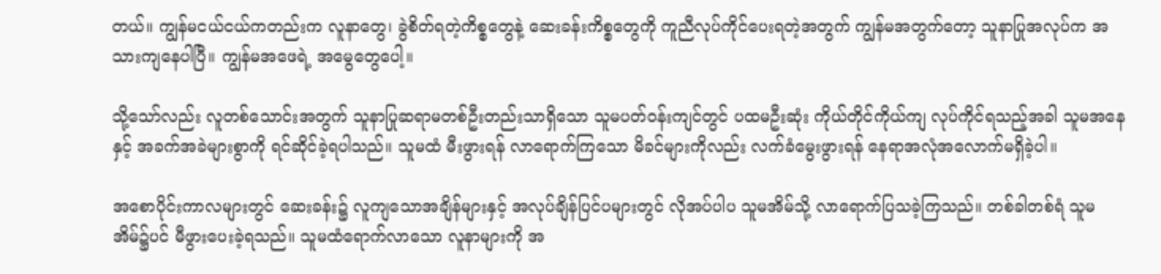တယ်။ ကျွန်မငယ်ငယ်ကတည်းက လူနာတွေ၊ ခွဲစိတ်ရတဲ့ကိစ္စတွေနဲ့ ဆေးခန်းကိစ္စတွေကို ကူညီလုပ်ကိုင်ပေးရတဲ့အတွက် ကျွန်မအတွက်တော့ သူနာပြုအလုပ်က အသားကျနေပါပြီ။ ကျွန်မအဖေရဲ့ အမွေတွေပေါ့။

သို့သော်လည်း လူတစ်သောင်းအတွက် သူနာပြုဆရာမတစ်ဦးတည်းသာရှိသော သူမပတ်ဝန်းကျင်တွင် ပထမဦးဆုံး ကိုယ်တိုင်ကိုယ်ကျ လုပ်ကိုင်ရသည့်အခါ သူမအနေနှင့် အခက်အခဲများစွာကို ရင်ဆိုင်ခဲ့ရပါသည်။ သူမထံ မီးဖွားရန် လာရောက်ကြသော မိခင်များကိုလည်း လက်ခံမွေးဖွားရန် နေရာအလုံအလောက်မရှိခဲ့ပါ။

အစောပိုင်းကာလများတွင် ဆေးခန်း၌ လူကျသောအချိန်များနှင့် အလုပ်ချိန်ပြင်ပများတွင် လိုအပ်ပါပ သူမအိမ်သို့ လာရောက်ပြသခဲ့ကြသည်။ တစ်ခါတစ်ရံ သူမအိမ်၌ပင် မီဖွားပေးခဲ့ရသည်။ သူမထံရောက်လာသော လူနာများကို အ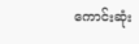ကောင်းဆုံး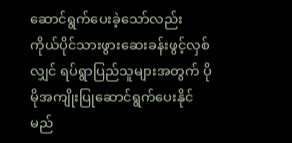ဆောင်ရွက်ပေးခဲ့သော်လည်း ကိုယ်ပိုင်သားဖွားဆေးခန်းဖွင့်လှစ်လျှင် ရပ်ရွာပြည်သူများအတွက် ပိုမိုအကျိုးပြုဆောင်ရွက်ပေးနိုင်မည်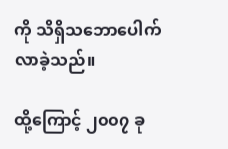ကို သိရှိသဘောပေါက်လာခဲ့သည်။

ထို့ကြောင့် ၂၀၀၇ ခု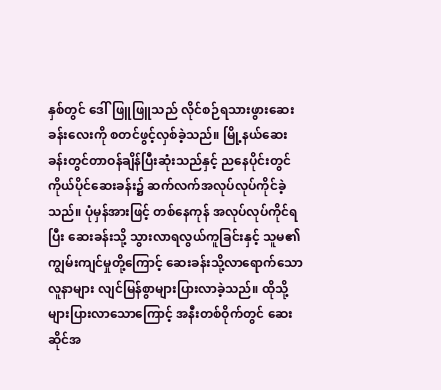နှစ်တွင် ဒေါ်ဖြူဖြူသည် လိုင်စဉ်ရသားဖွားဆေးခန်းလေးကို စတင်ဖွင့်လှစ်ခဲ့သည်။ မြို့နယ်ဆေးခန်းတွင်တာဝန်ချိန်ပြီးဆုံးသည်နှင့် ညနေပိုင်းတွင် ကိုယ်ပိုင်ဆေးခန်း၌ ဆက်လက်အလုပ်လုပ်ကိုင်ခဲ့သည်။ ပုံမှန်အားဖြင့် တစ်နေကုန် အလုပ်လုပ်ကိုင်ရပြီး ဆေးခန်းသို့ သွားလာရလွယ်ကူခြင်းနှင့် သူမ၏ ကျွမ်းကျင်မှုတို့ကြောင့် ဆေးခန်းသို့လာရောက်သော လူနာများ လျင်မြန်စွာများပြားလာခဲ့သည်။ ထိုသို့များပြားလာသောကြောင့် အနီးတစ်ဝိုက်တွင် ဆေးဆိုင်အ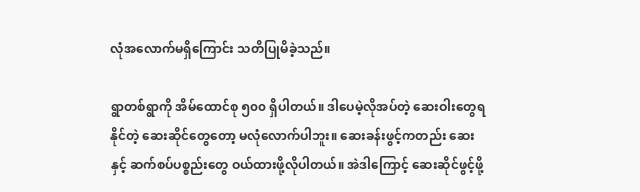လုံအလောက်မရှိကြောင်း သတိပြုမိခဲ့သည်။

ရွာတစ်ရွာကို အိမ်ထောင်စု ၅၀၀ ရှိပါတယ်။ ဒါပေမဲ့လိုအပ်တဲ့ ဆေးဝါးတွေရနိုင်တဲ့ ဆေးဆိုင်တွေတော့ မလုံလောက်ပါဘူး။ ဆေးခန်းဖွင့်ကတည်း ဆေးနှင့် ဆက်စပ်ပစ္စည်းတွေ ဝယ်ထားဖို့လိုပါတယ်။ အဲဒါကြောင့် ဆေးဆိုင်ဖွင့်ဖို့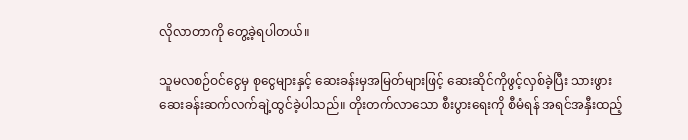လိုလာတာကို တွေ့ခဲ့ရပါတယ်။

သူမလစဉ်ဝင်ငွေမှ စုငွေများနှင့် ဆေးခန်းမှအမြတ်များဖြင့် ဆေးဆိုင်ကိုဖွင့်လှစ်ခဲ့ပြီး သားဖွားဆေးခန်းဆက်လက်ချဲ့ထွင်ခဲ့ပါသည်။ တိုးတက်လာသော စီးပွားရေးကို စီမံရန် အရင်အနှီးထည့်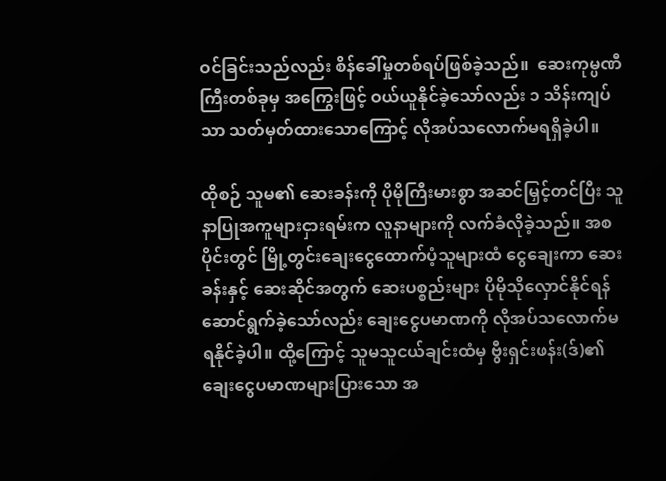ဝင်ခြင်းသည်လည်း စိန်ခေါ်မှုတစ်ရပ်ဖြစ်ခဲ့သည်။  ဆေးကုမ္ပဏီကြီးတစ်ခုမှ အကြွေးဖြင့် ဝယ်ယူနိုင်ခဲ့သော်လည်း ၁ သိန်းကျပ်သာ သတ်မှတ်ထားသောကြောင့် လိုအပ်သလောက်မရရှိခဲ့ပါ။

ထိုစဉ် သူမ၏ ဆေးခန်းကို ပိုမိုကြီးမားစွာ အဆင်မြှင့်တင်ပြီး သူနာပြုအကူများငှားရမ်းက လူနာများကို လက်ခံလိုခဲ့သည်။ အစပိုင်းတွင် မြို့တွင်းချေးငွေထောက်ပံ့သူများထံ ငွေချေးကာ ဆေးခန်းနှင့် ဆေးဆိုင်အတွက် ဆေးပစ္စည်းများ ပိုမိုသိုလှောင်နိုင်ရန် ဆောင်ရွက်ခဲ့သော်လည်း ချေးငွေပမာဏကို လိုအပ်သလောက်မရနိုင်ခဲ့ပါ။ ထို့ကြောင့် သူမသူငယ်ချင်းထံမှ ဗွီးရှင်းဖန်း(ဒ်)၏ ချေးငွေပမာဏများပြားသော အ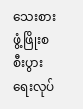သေးစားဖွံ့ဖြိုးစစီးပွားရေးလုပ်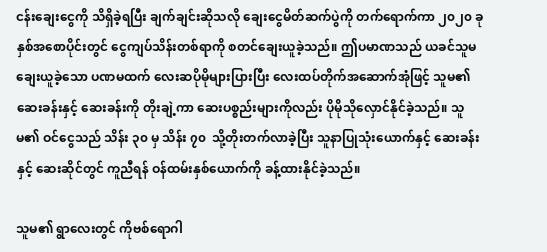ငန်းချေးငွေကို သိရှိခဲ့ရပြီး ချက်ချင်းဆိုသလို ချေးငွေမိတ်ဆက်ပွဲကို တက်ရောက်ကာ ၂၀၂၀ ခုနှစ်အစောပိုင်းတွင် ငွေကျပ်သိန်းတစ်ရာကို စတင်ချေးယူခဲ့သည်။ ဤပမာဏသည် ယခင်သူမချေးယူခဲ့သော ပဏမထက် လေးဆပိုမိုများပြားပြီး လေးထပ်တိုက်အဆောက်အုံဖြင့် သူမ၏ ဆေးခန်းနှင့် ဆေးခန်းကို တိုးချဲ့ကာ ဆေးပစ္စည်းများကိုလည်း ပိုမိုသိုလှောင်နိုင်ခဲ့သည်။ သူမ၏ ဝင်ငွေသည် သိန်း ၃၀ မှ သိန်း ၇၀  သို့တိုးတက်လာခဲ့ပြီး သူနာပြုသုံးယောက်နှင့် ဆေးခန်းနှင့် ဆေးဆိုင်တွင် ကူညီရန် ဝန်ထမ်းနှစ်ယောက်ကို ခန့်ထားနိုင်ခဲ့သည်။

သူမ၏ ရွာလေးတွင် ကိုဗစ်ရောဂါ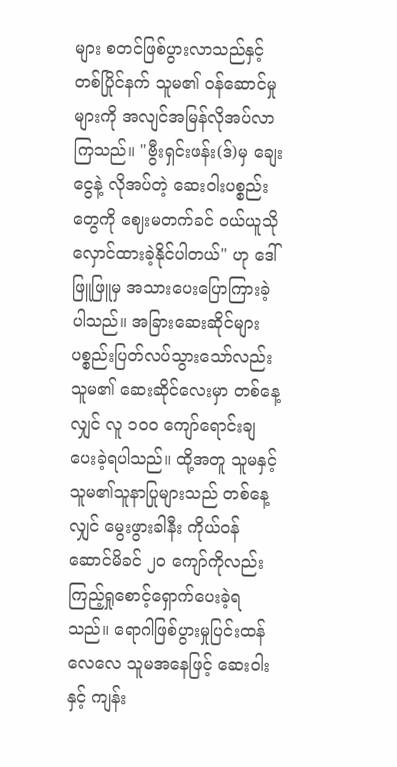များ စတင်ဖြစ်ပွားလာသည်နှင့် တစ်ပြိုင်နက် သူမ၏ ဝန်ဆောင်မှုများကို အလျင်အမြန်လိုအပ်လာကြသည်။ "ဗွီးရှင်းဖန်း(ဒ်)မှ ချေးငွေနဲ့ လိုအပ်တဲ့ ဆေးဝါးပစ္စည်းတွေကို ဈေးမတက်ခင် ဝယ်ယူသိုလှောင်ထားခဲ့နိုင်ပါတယ်" ဟု ဒေါ်ဖြူဖြူမှ အသားပေးပြောကြားခဲ့ပါသည်။ အခြားဆေးဆိုင်များ ပစ္စည်းပြတ်လပ်သွားသော်လည်း သူမ၏ ဆေးဆိုင်လေးမှာ တစ်နေ့လျှင် လူ ၁၀၀ ကျော်ရောင်းချပေးခဲ့ရပါသည်။ ထို့အတူ သူမနှင့် သူမ၏သူနာပြုများသည် တစ်နေ့လျှင် မွေးဖွားခါနီး ကိုယ်ဝန်ဆောင်မိခင် ၂၀ ကျော်ကိုလည်း ကြည့်ရှုစောင့်ရှောက်ပေးခဲ့ရသည်။ ရောဂါဖြစ်ပွားမှုပြင်းထန်လေလေ သူမအနေဖြင့် ဆေးဝါးနှင့် ကျန်း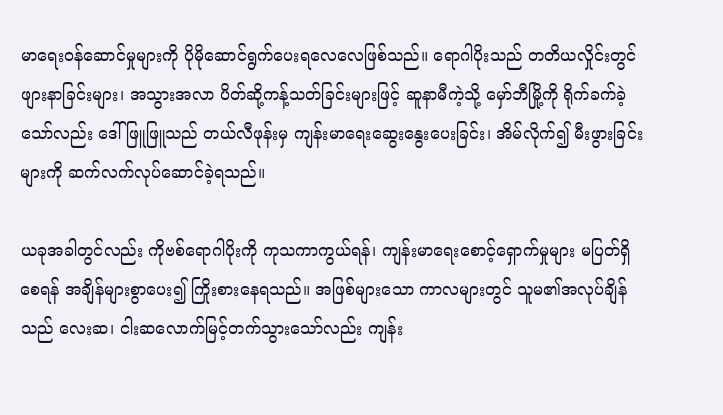မာရေးဝန်ဆောင်မှုများကို ပိုမိုဆောင်ရွက်ပေးရလေလေဖြစ်သည်။ ရောဂါပိုးသည် တတိယလှိုင်းတွင် ဖျားနာခြင်းများ၊ အသွားအလာ ပိတ်ဆို့ကန့်သတ်ခြင်းများဖြင့် ဆူနာမီကဲ့သို့ မှော်ဘီမြို့ကို ရိုက်ခက်ခဲ့သော်လည်း ဒေါ်ဖြူဖြူသည် တယ်လီဖုန်းမှ ကျန်းမာရေးဆွေးနွေးပေးခြင်း၊ အိမ်လိုက်၍ မီးဖွားခြင်းများကို ဆက်လက်လုပ်ဆောင်ခဲ့ရသည်။

ယခုအခါတွင်လည်း ကိုဗစ်ရောဂါပိုးကို ကုသကာကွယ်ရန်၊ ကျန်းမာရေးစောင့်ရှောက်မှုများ မပြတ်ရှိစေရန် အချိန်များစွာပေး၍ ကြိုးစားနေရသည်။ အဖြစ်များသော ကာလများတွင် သူမ၏အလုပ်ချိန်သည် လေးဆ၊ ငါးဆလောက်မြင့်တက်သွားသော်လည်း ကျန်း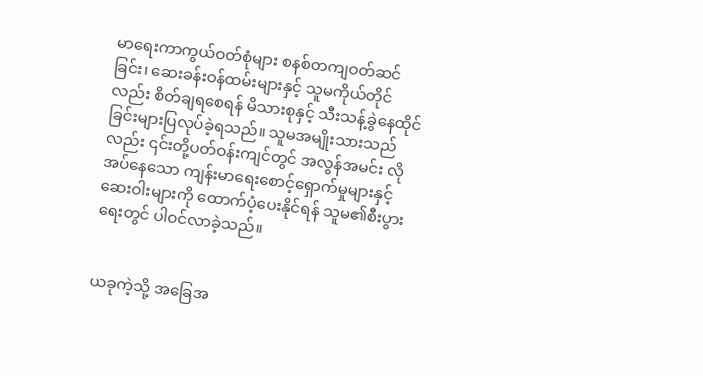မာရေးကာကွယ်ဝတ်စုံများ စနစ်တကျဝတ်ဆင်ခြင်း၊ ဆေးခန်းဝန်ထမ်းများနှင့် သူမကိုယ်တိုင်လည်း စိတ်ချရစေရန် မိသားစုနှင့် သီးသန့်ခွဲနေထိုင်ခြင်းများပြလုပ်ခဲ့ရသည်။ သူမအမျိုးသားသည်လည်း ၎င်းတို့ပတ်ဝန်းကျင်တွင် အလွန်အမင်း လိုအပ်နေသော ကျန်းမာရေးစောင့်ရှောက်မှုများနှင့် ဆေးဝါးများကို ထောက်ပံ့ပေးနိုင်ရန် သူမ၏စီးပွားရေးတွင် ပါဝင်လာခဲ့သည်။


ယခုကဲ့သို့ အခြေအ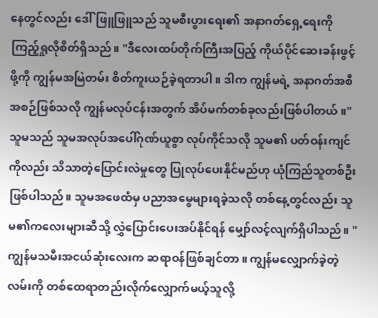နေတွင်လည်း ဒေါ်ဖြူဖြူသည် သူမစီးပွားရေး၏ အနာဂတ်ရှေ့ရေးကို ကြည့်ရှုလိုစိတ်ရှိသည်။ "ဒီလေးထပ်တိုက်ကြီးအပြည့် ကိုယ်ပိုင်ဆေးခန်းဖွင့်ဖို့ကို ကျွန်မအမြဲတမ်း စိတ်ကူးယဉ်ခဲ့ရတာပါ။ ဒါက ကျွန်မရဲ့ အနာဂတ်အစီအစဉ်ဖြစ်သလို ကျွန်မလုပ်ငန်းအတွက် အိပ်မက်တစ်ခုလည်းဖြစ်ပါတယ်။" သူမသည် သူမအလုပ်အပေါ်ဂုဏ်ယူစွာ လုပ်ကိုင်သလို သူမ၏ ပတ်ဝန်းကျင်ကိုလည်း သိသာတဲ့ပြောင်းလဲမှုတွေ ပြုလုပ်ပေးနိုင်မည်ဟု ယုံကြည်သူတစ်ဦးဖြစ်ပါသည်။ သူမအဖေထံမှ ပညာအမွေများရခဲ့သလို တစ်နေ့တွင်လည်း သူမ၏ကလေးများဆီသို့ လွှဲပြောင်းပေးအပ်နိုင်ရန် မျှော်လင့်လျက်ရှိပါသည်။ "ကျွန်မသမီးအငယ်ဆုံးလေးက ဆရာဝန်ဖြစ်ချင်တာ။ ကျွန်မလျှောက်ခဲ့တဲ့လမ်းကို တစ်ထေရာတည်းလိုက်လျှောက်မယ့်သူလို့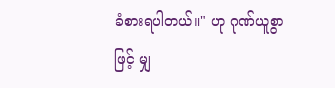ခံစားရပါတယ်။" ဟု ဂုဏ်ယူစွာဖြင့် မျှ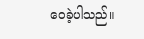ဝေခဲ့ပါသည်။